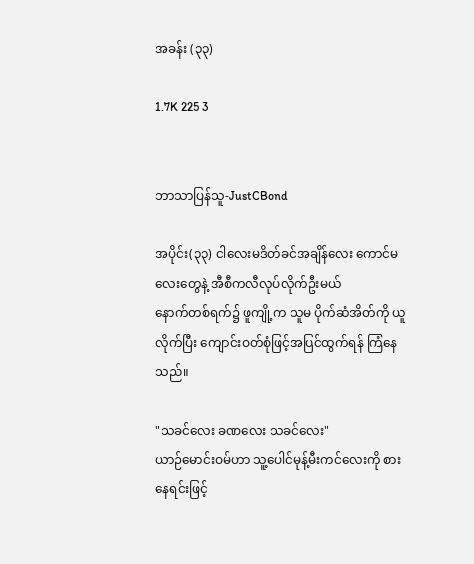အခန်း (၃၃)

1.7K 225 3


ဘာသာပြန်သူ-JustCBond

အပိုင်း(၃၃) ငါလေးမဒိတ်ခင်အချိန်လေး ကောင်မလေးတွေနဲ့ အီစီကလီလုပ်လိုက်ဦးမယ်
နောက်တစ်ရက်၌ ဖူကျို့က သူမ ပိုက်ဆံအိတ်ကို ယူလိုက်ပြီး ကျောင်းဝတ်စုံဖြင့်အပြင်ထွက်ရန် ကြံနေသည်။

"သခင်လေး ခဏလေး သခင်လေး"
ယာဉ်မောင်းဝမ်ဟာ သူ့ပေါင်မုန့်မီးကင်လေးကို စားနေရင်းဖြင့်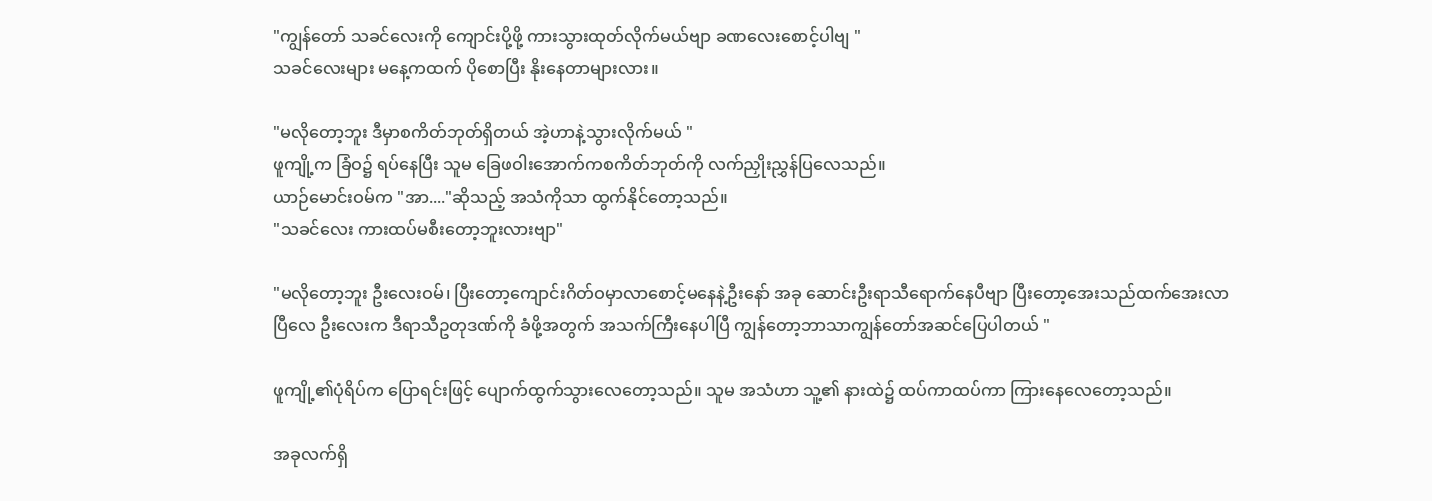"ကျွန်တော် သခင်လေးကို ကျောင်းပို့ဖို့ ကားသွားထုတ်လိုက်မယ်ဗျာ ခဏလေးစောင့်ပါဗျ "
သခင်လေးများ မနေ့ကထက် ပိုစောပြီး နိုးနေတာများလား။

"မလိုတော့ဘူး ဒီမှာစကိတ်ဘုတ်ရှိတယ် အဲ့ဟာနဲ့သွားလိုက်မယ် "
ဖူကျို့က ခြံဝ၌ ရပ်နေပြီး သူမ ခြေဖဝါးအောက်ကစကိတ်ဘုတ်ကို လက်ညှိုးညွှန်ပြလေသည်။
ယာဉ်မောင်းဝမ်က "အာ...."ဆိုသည့် အသံကိုသာ ထွက်နိုင်တော့သည်။
"သခင်လေး ကားထပ်မစီးတော့ဘူးလားဗျာ"

"မလိုတော့ဘူး ဦးလေးဝမ်၊ ပြီးတော့ကျောင်းဂိတ်ဝမှာလာစောင့်မနေနဲ့ဦးနော် အခု ဆောင်းဦးရာသီရောက်နေပီဗျာ ပြီးတော့အေးသည်ထက်အေးလာပြီလေ ဦးလေးက ဒီရာသီဥတုဒဏ်ကို ခံဖို့အတွက် အသက်ကြီးနေပါပြီ ကျွန်တော့ဘာသာကျွန်တော်အဆင်ပြေပါတယ် "

ဖူကျို့၏ပုံရိပ်က ပြောရင်းဖြင့် ပျောက်ထွက်သွားလေတော့သည်။ သူမ အသံဟာ သူ့၏ နားထဲ၌ ထပ်ကာထပ်ကာ ကြားနေလေတော့သည်။

အခုလက်ရှိ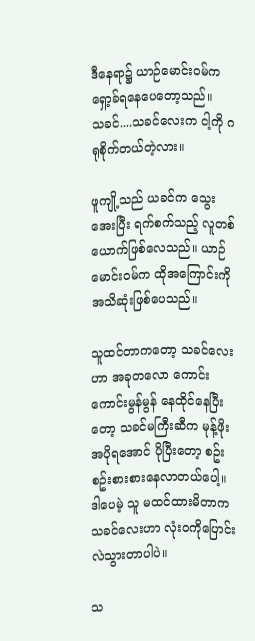ဒီနေရာ၌ ယာဉ်မောင်းဝမ်က ရှော့ခ်ရနေပေတော့သည်။
သခင်....သခင်လေးက ငါ့ကို ဂရုစိုက်တယ်တဲ့လား။

ဖူကျို့သည် ယခင်က သွေးအေးပြီး ရက်စက်သည့် လူတစ်ယောက်ဖြစ်လေသည်။ ယာဉ်မောင်းဝမ်က ထိုအကြောင်းကို အသိဆုံးဖြစ်ပေသည်။

သူထင်တာကတော့ သခင်လေးဟာ အခုတလော ကောင်းကောင်းမွန်မွန် နေထိုင်နေပြီးတော့ သခင်မကြီးဆီက မုန့်ဖိုးအပိုရအောင် ပိုပြီးတော့ စဥ်းစဥ်းစားစားနေလာတယ်ပေါ့။
ဒါပေမဲ့ သူ မထင်ထားမိတာက သခင်လေးဟာ လုံးဝကိုပြောင်းလဲသွားတာပါပဲ။

သ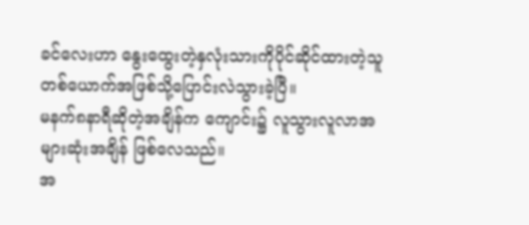ခင်လေးဟာ နွေးထွေးတဲ့နှလုံးသားကိုပိုင်ဆိုင်ထားတဲ့သူတစ်ယောက်အဖြစ်သို့ပြောင်းလဲသွားခဲ့ပြီ။
မနက်၈နာရီဆိုတဲ့အချိန်က ကျောင်း၌ လူသွားလူလာအများဆုံးအချိန် ဖြစ်လေသည်။
အ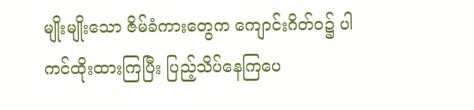မျိုးမျိုးသော ဇိမ်ခံကားတွေက ကျောင်းဂိတ်ဝ၌ ပါကင်ထိုးထားကြပြီး ပြည့်သိပ်နေကြပေ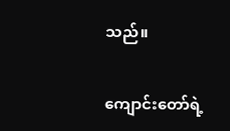သည်။

ကျောင်းတော်ရဲ့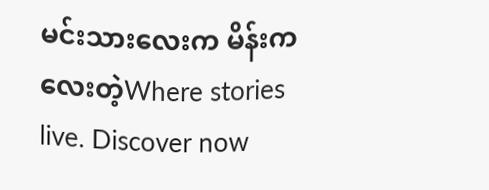မင်းသားလေးက မိန်းကလေးတဲ့Where stories live. Discover now